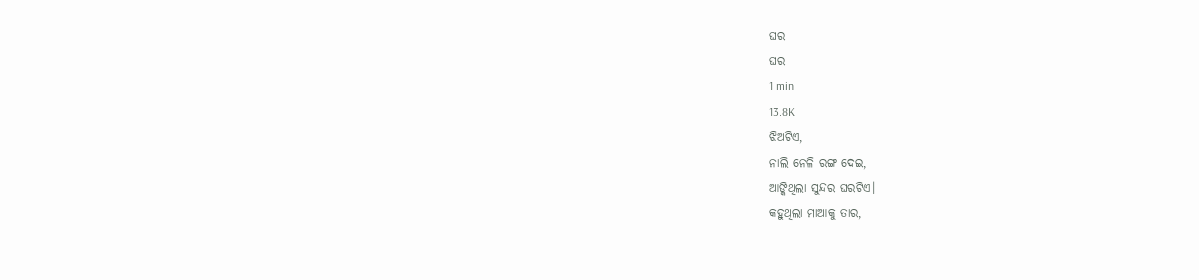ଘର
ଘର
1 min
13.8K
ଝିଅଟିଏ,
ନାଲି ନେଳି ରଙ୍ଗ ଦେଇ,
ଆଙ୍କିଥିଲା ସୁନ୍ଦର ଘରଟିଏ।
କହୁଥିଲା ମାଆକୁ ତାର,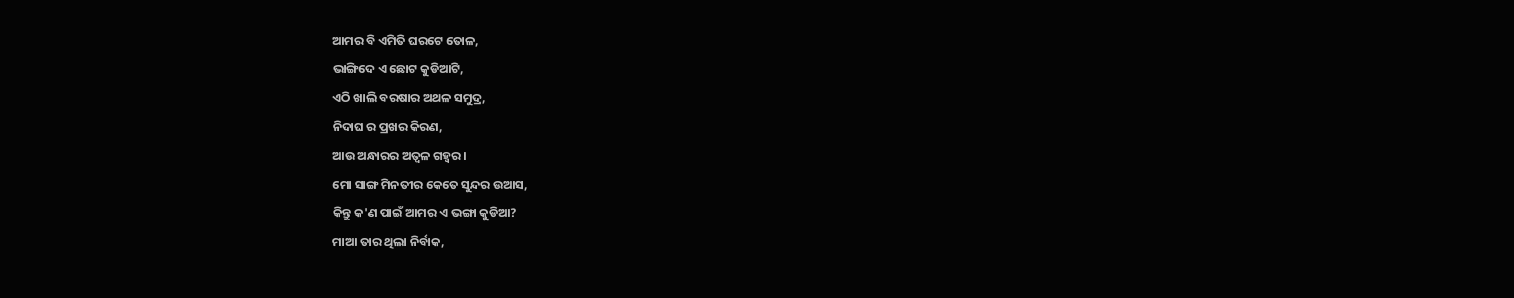ଆମର ବି ଏମିତି ଘରଟେ ତୋଳ,
ଭାଙ୍ଗିଦେ ଏ ଛୋଟ କୁଡିଆଟି,
ଏଠି ଖାଲି ବରଷାର ଅଥଳ ସମୁଦ୍ର,
ନିଦାଘ ର ପ୍ରଖର କିରଣ,
ଆଉ ଅନ୍ଧାରର ଅତ୍ୱଳ ଗହ୍ୱର।
ମୋ ସାଙ୍ଗ ମିନତୀର କେତେ ସୁନ୍ଦର ଉଆସ,
କିନ୍ତୁ କ'ଣ ପାଇଁ ଆମର ଏ ଭଙ୍ଗା କୁଡିଆ?
ମାଆ ତାର ଥିଲା ନିର୍ବାକ,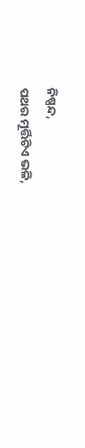ନିଷ୍ପନ୍ଦ,
ପଥର ମୂର୍ତ୍ତିଟିଏ ଭଳି,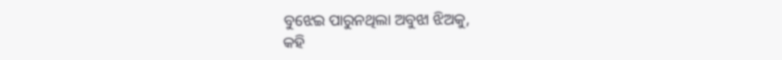ବୁଝେଇ ପାରୁନଥିଲା ଅବୁଝା ଝିଅକୁ,
କହି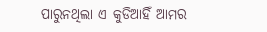ପାରୁନଥିଲା ଏ କୁଡିଆହିଁ ଆମର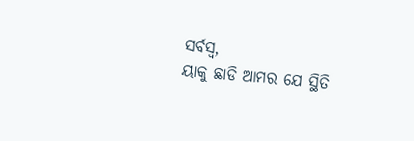ସର୍ବସ୍ୱ,
ୟାକୁ ଛାଡି ଆମର ଯେ ସ୍ଥିତି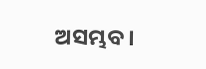ଅସମ୍ଭବ।